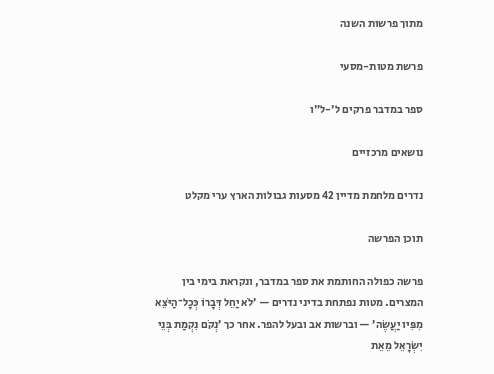מתוך פרשות השנה

פרשת מטות-מסעי

ספר במדבר פרקים ל׳-ל״ו

נושאים מרכזיים

נדרים מלחמת מדיין 42 מסעות גבולות הארץ ערי מקלט

תוכן הפרשה

פרשה כפולה החותמת את ספר במדבר, ונקראת בימי בין המצרים. מטות נפתחת בדיני נדרים — ’לֹא יַחֵל דְּבָרוֹ כְּכָל־הַיֹּצֵא מִפִּיו יַעֲשֶׂה’ — וברשות אב ובעל להפר. אחר כך ’נְקֹם נִקְמַת בְּנֵי יִשְׂרָאֵל מֵאֵת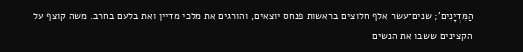הַמִּדְיָנִים’; שנים־עשר אלף חלוצים בראשות פנחס יוצאים, והורגים את מלכי מדיין ואת בלעם בחרב. משה קוצף על הקצינים ששבו את הנשים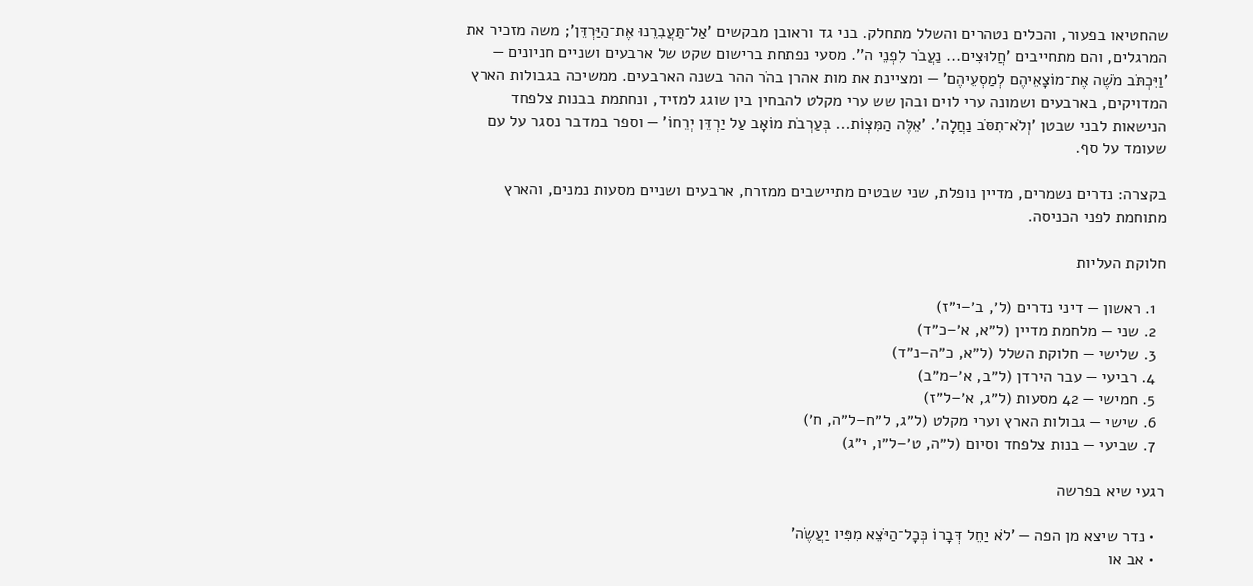שהחטיאו בפעור, והכלים נטהרים והשלל מתחלק. בני גד וראובן מבקשים ’אַל־תַּעֲבִרֵנוּ אֶת־הַיַּרְדֵּן’; משה מזכיר את המרגלים, והם מתחייבים ’חֲלוּצִים... נַעֲבֹר לִפְנֵי ה’’. מסעי נפתחת ברישום שקט של ארבעים ושניים חניונים — ’וַיִּכְתֹּב מֹשֶׁה אֶת־מוֹצָאֵיהֶם לְמַסְעֵיהֶם’ — ומציינת את מות אהרן בהֹר ההר בשנה הארבעים. ממשיכה בגבולות הארץ המדויקים, בארבעים ושמונה ערי לוים ובהן שש ערי מקלט להבחין בין שוגג למזיד, ונחתמת בבנות צלפחד הנישאות לבני שבטן ’וְלֹא־תִסֹּב נַחֲלָה’. ’אֵלֶּה הַמִּצְוֹת... בְּעַרְבֹת מוֹאָב עַל יַרְדֵּן יְרֵחוֹ’ — וספר במדבר נסגר על עם שעומד על סף.

בקצרה: נדרים נשמרים, מדיין נופלת, שני שבטים מתיישבים ממזרח, ארבעים ושניים מסעות נמנים, והארץ מתוחמת לפני הכניסה.

חלוקת העליות

  1. ראשון — דיני נדרים (ל׳, ב׳–י״ז)
  2. שני — מלחמת מדיין (ל״א, א׳–כ״ד)
  3. שלישי — חלוקת השלל (ל״א, כ״ה–נ״ד)
  4. רביעי — עבר הירדן (ל״ב, א׳–מ״ב)
  5. חמישי — 42 מסעות (ל״ג, א׳–ל״ז)
  6. שישי — גבולות הארץ וערי מקלט (ל״ג, ל״ח–ל״ה, ח׳)
  7. שביעי — בנות צלפחד וסיום (ל״ה, ט׳–ל״ו, י״ג)

רגעי שיא בפרשה

  • נדר שיצא מן הפה — ’לֹא יַחֵל דְּבָרוֹ כְּכָל־הַיֹּצֵא מִפִּיו יַעֲשֶׂה’
  • אב או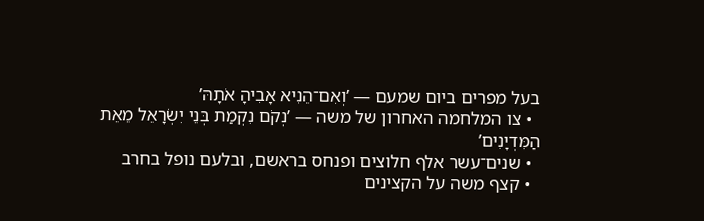בעל מפרים ביום שמעם — ’וְאִם־הֵנִיא אָבִיהָ אֹתָהּ’
  • צו המלחמה האחרון של משה — ’נְקֹם נִקְמַת בְּנֵי יִשְׂרָאֵל מֵאֵת הַמִּדְיָנִים’
  • שנים־עשר אלף חלוצים ופנחס בראשם, ובלעם נופל בחרב
  • קצף משה על הקצינים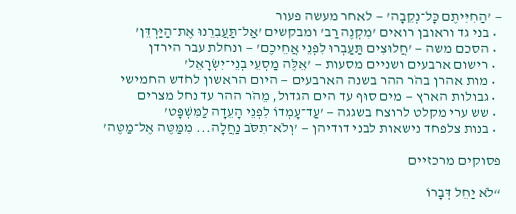— ’הַחִיִּיתֶם כָּל־נְקֵבָה’ — לאחר מעשה פעור
  • בני גד וראובן רואים ’מִקְנֶה רַב’ ומבקשים ’אַל־תַּעֲבִרֵנוּ אֶת־הַיַּרְדֵּן’
  • הסכם משה — ’חֲלוּצִים תַּעַבְרוּ לִפְנֵי אֲחֵיכֶם’ — ונחלת עבר הירדן
  • רישום ארבעים ושניים מסעות — ’אֵלֶּה מַסְעֵי בְנֵי־יִשְׂרָאֵל’
  • מות אהרן בהֹר ההר בשנה הארבעים — היום הראשון לחֹדש החמישי
  • גבולות הארץ — מים סוּף עד הים הגדול, מֵהֹר ההר עד נחל מצרים
  • שש ערי מקלט לרוצח בשגגה — ’עַד־עָמְדוֹ לִפְנֵי הָעֵדָה לַמִּשְׁפָּט’
  • בנות צלפחד נישאות לבני דודיהן — ’וְלֹא־תִסֹּב נַחֲלָה... מִמַּטֶּה אֶל־מַטֶּה’

פסוקים מרכזיים

“לֹא יַחֵל דְּבָרוֹ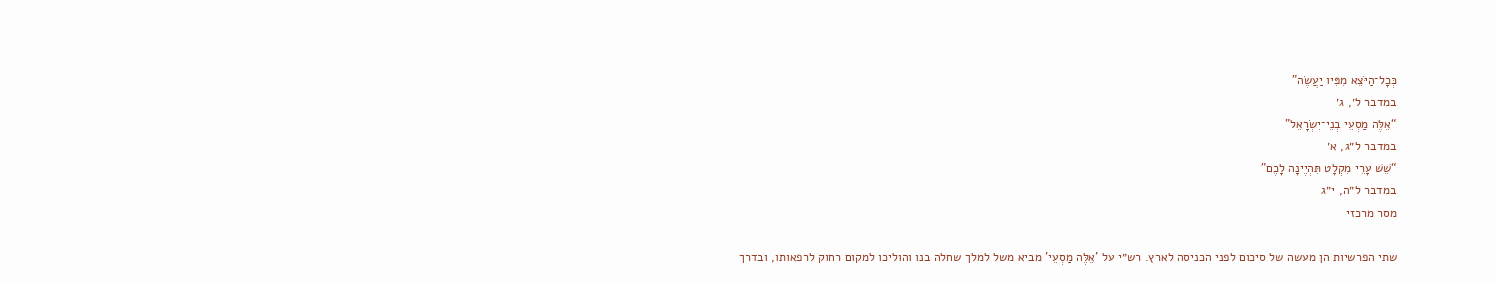כְּכָל־הַיֹּצֵא מִפִּיו יַעֲשֶׂה”
במדבר ל׳, ג׳
“אֵלֶּה מַסְעֵי בְנֵי־יִשְׂרָאֵל”
במדבר ל״ג, א׳
“שֵׁשׁ עָרֵי מִקְלָט תִּהְיֶינָה לָכֶם”
במדבר ל״ה, י״ג
מסר מרכזי

שתי הפרשיות הן מעשה של סיכום לפני הכניסה לארץ. רש״י על ’אֵלֶּה מַסְעֵי’ מביא משל למלך שחלה בנו והוליכו למקום רחוק לרפאותו, ובדרך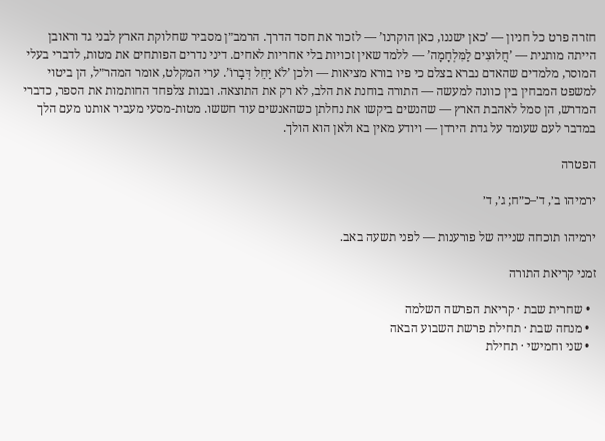חזרה פרט כל חניון — ’כאן ישננו, כאן הוקרנו’ — לזכור את חסד הדרך. הרמב״ן מסביר שחלוקת הארץ לבני גד וראובן הייתה מותנית — ’חֲלוּצִים לַמִּלְחָמָה’ — ללמד שאין זכויות בלי אחריות לאחים. דיני נדרים הפותחים את מטות, לדברי בעלי המוסר, מלמדים שהאדם נברא בצלם כי פיו בורא מציאות — ולכן ’לֹא יַחֵל דְּבָרוֹ’. ערי המקלט, אומר המהר״ל, הן ביטוי למשפט המבחין בין כוונה למעשה — התורה בוחנת את הלב, לא רק את התוצאה. ובנות צלפחד החותמות את הספר, כדברי המדרש, הן סמל לאהבת הארץ — שהנשים ביקשו את נחלתן כשהאנשים עוד חששו. מטות-מסעי מעביר אותנו מעם הלך במדבר לעם שעומד על גדת הירדן — ויודע מאין בא ולאן הוא הולך.

הפטרה

ירמיהו ב׳, ד׳–כ״ח; ג׳, ד׳

ירמיהו תוכחה שנייה של פורענות — לפני תשעה באב.

זמני קריאת התורה

  • שחרית שבת · קריאת הפרשה השלמה
  • מנחה שבת · תחילת פרשת השבוע הבאה
  • שני וחמישי · תחילת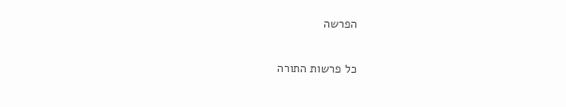הפרשה

כל פרשות התורה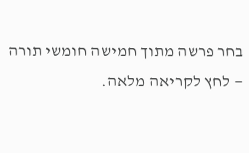בחר פרשה מתוך חמישה חומשי תורה — לחץ לקריאה מלאה.